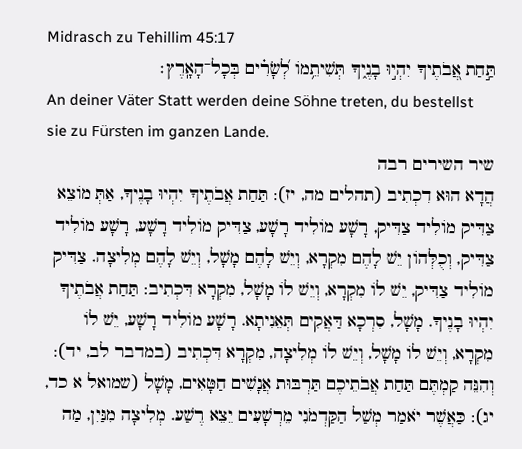Midrasch zu Tehillim 45:17
תַּ֣חַת אֲ֭בֹתֶיךָ יִהְי֣וּ בָנֶ֑יךָ תְּשִׁיתֵ֥מוֹ לְ֝שָׂרִ֗ים בְּכָל־הָאָֽרֶץ׃
An deiner Väter Statt werden deine Söhne treten, du bestellst sie zu Fürsten im ganzen Lande.
שיר השירים רבה
הֲדָא הוּא דִכְתִיב (תהלים מה, יז): תַּחַת אֲבֹתֶיךָ יִהְיוּ בָנֶיךָ, אַתְּ מוֹצֵא צַדִּיק מוֹלִיד צַדִּיק, רָשָׁע מוֹלִיד רָשָׁע, צַדִּיק מוֹלִיד רָשָׁע, רָשָׁע מוֹלִיד צַדִּיק, וְכֻלְּהוֹן יֵשׁ לָהֶם מִקְרָא, וְיֵשׁ לָהֶם מָשָׁל, וְיֵשׁ לָהֶם מְלִיצָה. צַדִּיק מוֹלִיד צַדִּיק, יֵשׁ לוֹ מִקְרָא, וְיֵשׁ לוֹ מָשָׁל, מִקְרָא דִּכְתִיב: תַּחַת אֲבֹתֶיךָ יִהְיוּ בָנֶיךָ. מָשָׁל, סִרְכָא דַּאֲקִים תְּאֵנִיתָא. רָשָׁע מוֹלִיד רָשָׁע, יֵשׁ לוֹ מִקְרָא, וְיֵשׁ לוֹ מָשָׁל, וְיֵשׁ לוֹ מְלִיצָה, מִקְרָא דִּכְתִיב (במדבר לב, יד): וְהִנֵּה קַמְתֶּם תַּחַת אֲבֹתֵיכֶם תַּרְבּוּת אֲנָשִׁים חַטָּאִים, מָשָׁל (שמואל א כד, יג): כַּאֲשֶׁר יֹאמַר מְשַׁל הַקַּדְמֹנִי מֵרְשָׁעִים יֵצֵא רֶשַׁע. מְלִיצָה מִנַּיִן, מַה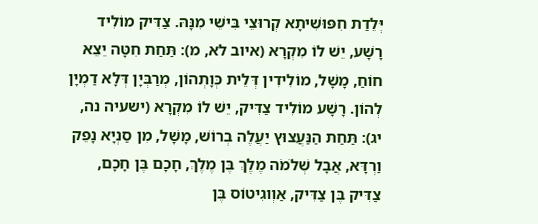יְּלֵדַת חִפּוּשִׁיתָא קְרוּצֵי בִּישֵׁי מִנָּהּ. צַדִּיק מוֹלִיד רָשָׁע, יֵשׁ לוֹ מִקְרָא (איוב לא, מ): תַּחַת חִטָּה יֵצֵא חוֹחַ, מָשָׁל, מוֹלִידִין דְּלֵית כְּוָתְהוֹן, מְרַבְּיָן דְּלָא דַמְיָן לְהוֹן. רָשָׁע מוֹלִיד צַדִּיק, יֵשׁ לוֹ מִקְרָא (ישעיה נה, יג): תַּחַת הַנַּעֲצוּץ יַעֲלֶה בְרוֹשׁ, מָשָׁל, מִן סַנְיָא נָפֵק וַרְדָּא, אֲבָל שְׁלֹמֹה מֶלֶךְ בֶּן מֶלֶךְ, חָכָם בֶּן חָכָם, צַדִּיק בֶּן צַדִּיק, אַוְוגִיטוֹס בֶּן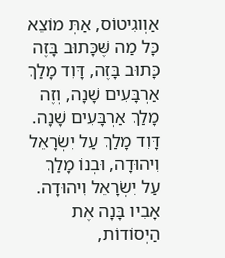אַוְוגִיטוֹס, אַתְּ מוֹצֵא כָּל מַה שֶּׁכָּתוּב בָּזֶה כָּתוּב בָּזֶה, דָּוִד מָלַךְ אַרְבָּעִים שָׁנָה, וְזֶה מָלַךְ אַרְבָּעִים שָׁנָה. דָּוִד מָלַךְ עַל יִשְׂרָאֵל וִיהוּדָה, וּבְנוֹ מָלַךְ עַל יִשְׂרָאֵל וִיהוּדָה. אָבִיו בָּנָה אֶת הַיְסוֹדוֹת,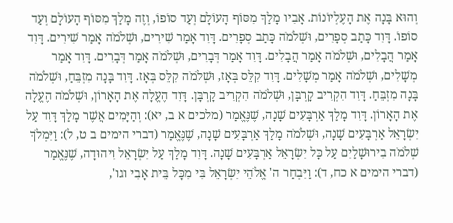וְהוּא בָּנָה אֶת הָעֶלְיוֹנוֹת. אָבִיו מָלַךְ מִסּוֹף הָעוֹלָם וְעַד סוֹפוֹ, וְזֶה מָלַךְ מִסּוֹף הָעוֹלָם וְעַד סוֹפוֹ. דָּוִד כָּתַב סְפָרִים, וּשְׁלֹמֹה כָּתַב סְפָרִים. דָּוִד אָמַר שִׁירִים, וּשְׁלֹמֹה אָמַר שִׁירִים. דָּוִד אָמַר הֲבָלִים, וּשְׁלֹמֹה אָמַר הֲבָלִים. דָּוִד אָמַר דְּבָרִים, וּשְׁלֹמֹה אָמַר דְּבָרִים. דָּוִד אָמַר מְשָׁלִים, וּשְׁלֹמֹה אָמַר מְשָׁלִים. דָּוִד קִלֵּס בְּאָז, וּשְׁלֹמֹה קִלֵּס בְּאָז. דָּוִד בָּנָה מִזְבֵּחַ, וּשְׁלֹמֹה בָּנָה מִזְבֵּחַ. דָּוִד הִקְרִיב קָרְבָּן, וּשְׁלֹמֹה הִקְרִיב קָרְבָּן. דָּוִד הֶעֱלָה אֶת הָאָרוֹן, וּשְׁלֹמֹה הֶעֱלָה אֶת הָאָרוֹן. דָּוִד מָלַךְ אַרְבָּעִים שָׁנָה, שֶׁנֶּאֱמַר (מלכים א ב, יא): וְהַיָּמִים אֲשֶׁר מָלַךְ דָּוִד עַל יִשְׂרָאֵל אַרְבָּעִים שָׁנָה, וּשְׁלֹמֹה מָלַךְ אַרְבָּעִים שָׁנָה, שֶׁנֶּאֱמַר (דברי הימים ב ט, ל): וַיִּמְלֹךְ שְׁלֹמֹה בִירוּשָׁלַיִם עַל כָּל יִשְׂרָאֵל אַרְבָּעִים שָׁנָה. דָּוִד מָלַךְ עַל יִשְׂרָאֵל וִיהוּדָה, שֶׁנֶּאֱמַר (דברי הימים א כח, ד): וַיִּבְחַר ה' אֱלֹהֵי יִשְׂרָאֵל בִּי מִכָּל בֵּית אָבִי וגו',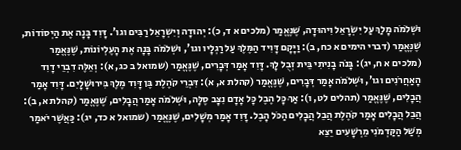וּשְׁלֹמֹה מָלַךְ עַל יִשְׂרָאֵל וִיהוּדָה, שֶׁנֶּאֱמַר (מלכים א ד, כ): יְהוּדָה וְיִשְרָאֵל רַבִּים וגו'. דָּוִד בָּנָה אֶת הַיְסוֹדוֹת, שֶׁנֶּאֱמַר (דברי הימים א כח, ב): וַיָּקָם דָּוִיד הַמֶּלֶךְ עַל רַגְלָיו וגו', וּשְׁלֹמֹה בָּנָה אֶת הָעֶלְיוֹנוֹת, שֶׁנֶּאֱמַר (מלכים א ח, יג): בָּנֹה בָנִיתִי בֵּית זְבֻל לָךְ. דָּוִד אָמַר דְּבָרִים, שֶׁנֶּאֱמַר (שמואל ב כג, א): וְאֵלֶּה דִבְרֵי דָוִד הָאַחֲרֹנִים וגו', וּשְׁלֹמֹה אָמַר דְּבָרִים, שֶׁנֶּאֱמַר (קהלת א, א): דִּבְרֵי קֹהֶלֶת בֶּן דָּוִד מֶלֶךְ בִּירוּשָׁלָיִם. דָּוִד אָמַר הֲבָלִים, שֶׁנֶּאֱמַר (תהלים לט, ו): אַךְ כָּל הֶבֶל כָּל אָדָם נִצָּב סֶלָּה, וּשְׁלֹמֹה אָמַר הֲבָלִים, שֶׁנֶּאֱמַר (קהלת א, ב): הֲבֵל הֲבָלִים אָמַר קֹהֶלֶת הֲבֵל הֲבָלִים הַכֹּל הָבֶל. דָּוִד אָמַר מְשָׁלִים, שֶׁנֶּאֱמַר (שמואל א כד, יג): כַּאֲשֶׁר יֹאמַר מְשַׁל הַקַּדְמֹנִי מֵרְשָׁעִים יֵצֵא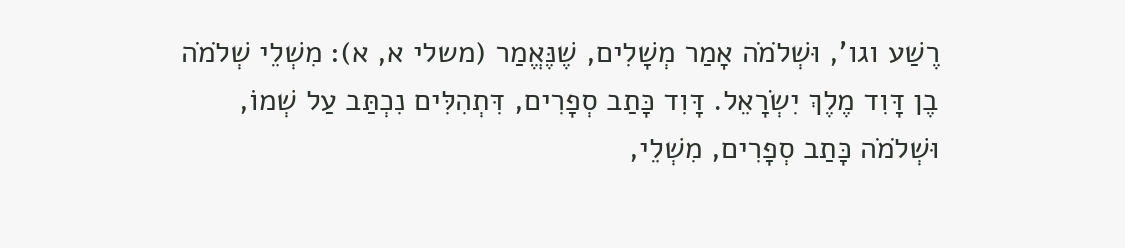רֶשַׁע וגו', וּשְׁלֹמֹה אָמַר מְשָׁלִים, שֶׁנֶּאֱמַר (משלי א, א): מִשְׁלֵי שְׁלֹמֹה בֶן דָּוִד מֶלֶךְ יִשְׂרָאֵל. דָּוִד כָּתַב סְפָרִים, דִּתְהִלִּים נִכְתַּב עַל שְׁמוֹ, וּשְׁלֹמֹה כָּתַב סְפָרִים, מִשְׁלֵי,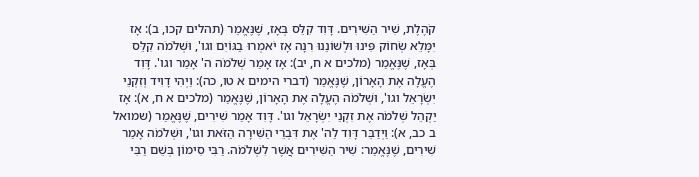קֹהֶלֶת, שִׁיר הַשִּׁירִים. דָּוִד קִלֵּס בְּאָז, שֶׁנֶּאֱמַר (תהלים קכו, ב): אָז יִמָּלֵא שְׂחוֹק פִּינוּ וּלְשׁוֹנֵנוּ רִנָּה אָז יֹאמְרוּ בַגּוֹיִם וגו', וּשְׁלֹמֹה קִלֵּס בְּאָז, שֶׁנֶּאֱמַר (מלכים א ח, יב): אָז אָמַר שְׁלֹמֹה ה' אָמַר וגו'. דָּוִד הֶעֱלָה אֶת הָאָרוֹן, שֶׁנֶּאֱמַר (דברי הימים א טו, כה): וַיְהִי דָוִיד וְזִקְנֵי יִשְׂרָאֵל וגו', וּשְׁלֹמֹה הֶעֱלָה אֶת הָאָרוֹן, שֶׁנֶּאֱמַר (מלכים א ח, א): אָז יַקְהֵל שְׁלֹמֹה אֶת זִקְנֵי יִשְׂרָאֵל וגו'. דָּוִד אָמַר שִׁירִים, שֶׁנֶּאֱמַר (שמואל ב כב, א): וַיְדַבֵּר דָּוִד לַה' אֶת דִּבְרֵי הַשִּׁירָה הַזֹּאת וגו', וּשְׁלֹמֹה אָמַר שִׁירִים, שֶׁנֶּאֱמַר: שִׁיר הַשִּׁירִים אֲשֶׁר לִשְׁלֹמֹה. רַבִּי סִימוֹן בְּשֵׁם רַבִּי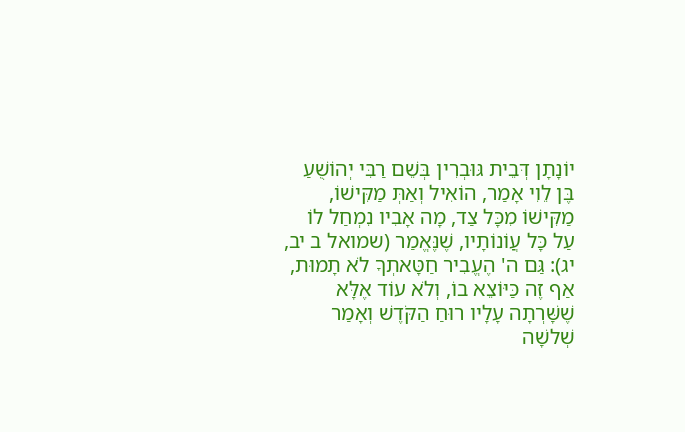יוֹנָתָן דְּבֵית גּוּבְרִין בְּשֵׁם רַבִּי יְהוֹשֻׁעַ בֶּן לֵוִי אָמַר, הוֹאִיל וְאַתְּ מַקִּישׁוֹ, מַקִּישׁוֹ מִכָּל צַד, מָה אָבִיו נִמְחַל לוֹ עַל כָּל עֲוֹנוֹתָיו, שֶׁנֶּאֱמַר (שמואל ב יב, יג): גַּם ה' הֶעֱבִיר חַטָּאתְךָ לֹא תָמוּת, אַף זֶה כַּיּוֹצֵא בוֹ, וְלֹא עוֹד אֶלָּא שֶׁשָּׁרְתָה עָלָיו רוּחַ הַקֹּדֶשׁ וְאָמַר שְׁלשָׁה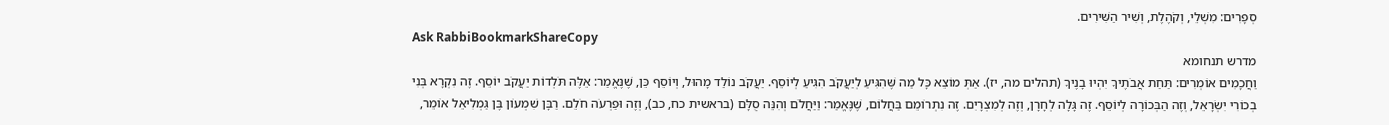סְפָרִים: מִשְׁלֵי, וְקֹהֶלֶת, וְשִׁיר הַשִּׁירִים.
Ask RabbiBookmarkShareCopy
מדרש תנחומא
וַחֲכָמִים אוֹמְרִים: תַּחַת אֲבֹתֶיךָ יִהְיוּ בָנֶיךָ (תהלים מה, יז). אַתְּ מוֹצֵא כָּל מַה שֶּׁהִגִּיעַ לְיַעֲקֹב הִגִּיעַ לְיוֹסֵף. יַעֲקֹב נוֹלַד מָהוּל, וְיוֹסֵף כֵּן, שֶׁנֶּאֱמַר: אֵלֶּה תֹּלְדוֹת יַעֲקֹב יוֹסֵף. זֶה נִקְרָא בְּנִי בְכוֹרִי יִשְׂרָאֵל, וְזֶה הַבְּכוֹרָה לְיוֹסֵף. זֶה גָּלָה לְחָרָן, וְזֶה לְמִצְרָיִם. זֶה נִתְרוֹמֵם בַּחֲלוֹם, שֶׁנֶּאֱמַר: וַיַּחֲלֹם וְהִנֵּה סֻלָּם (בראשית כח, כב), וְזֶה וּפַרְעֹה חֹלֵם. רַבָּן שִׁמְעוֹן בֶּן גַּמְלִיאֵל אוֹמֵר,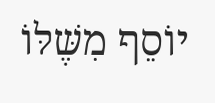יוֹסֵף מִשֶּׁלּוֹ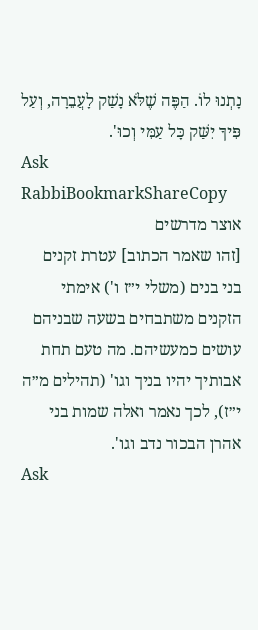נָתְנוּ לוֹ. הַפֶּה שֶׁלֹּא נָשַׁק לָעֲבֵרָה, וְעַל פִּיךָ יִשַּׁק כָּל עַמִּי וְכוּ'.
Ask RabbiBookmarkShareCopy
אוצר מדרשים
[זהו שאמר הכתוב] עטרת זקנים בני בנים (משלי י״ז ו') אימתי הזקנים משתבחים בשעה שבניהם עושים כמעשיהם. מה טעם תחת אבותיך יהיו בניך וגו' (תהילים מ״ה י״ז), לכך נאמר ואלה שמות בני אהרן הבכור נדב וגו'.
Ask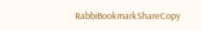RabbiBookmarkShareCopy